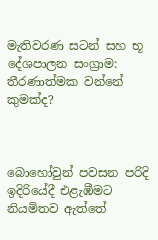මැතිවරණ සටන් සහ භූ දේශපාලන සංග්‍රාම: තීරණාත්මක වන්නේ කුමක්ද?



බොහෝවුන් පවසන පරිදි ඉදිරියේදී එළැඹීමට නියමිතව ඇත්තේ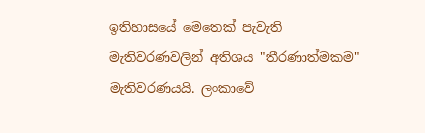ඉතිහාසයේ මෙතෙක් පැවැති මැතිවරණවලින් අතිශය "තීරණාත්මකම" මැතිවරණයයි. ලංකාවේ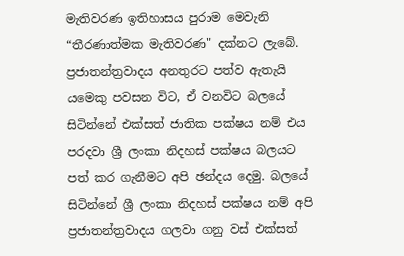මැතිවරණ ඉතිහාසය පුරාම මෙවැනි “තීරණාත්මක මැතිවරණ" දක්නට ලැබේ. ප්‍රජාතන්ත්‍රවාදය අනතුරට පත්ව ඇතැයි යමෙකු පවසන විට, ඒ වනවිට බලයේ සිටින්නේ එක්සත් ජාතික පක්ෂය නම් එය පරදවා ශ්‍රී ලංකා නිදහස් පක්ෂය බලයට පත් කර ගැනීමට අපි ඡන්දය දෙමු. බලයේ සිටින්නේ ශ්‍රී ලංකා නිදහස් පක්ෂය නම් අපි ප්‍රජාතන්ත්‍රවාදය ගලවා ගනු වස් එක්සත්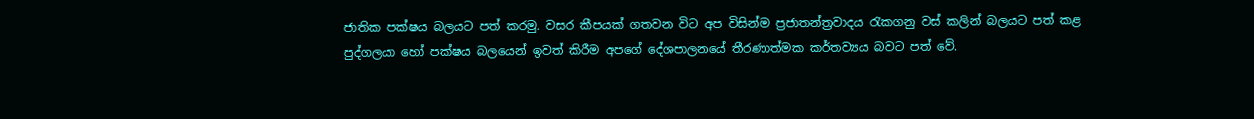ජාතික පක්ෂය බලයට පත් කරමු. වසර කීපයක් ගතවන විට අප විසින්ම ප්‍රජාතන්ත්‍රවාදය රැකගනු වස් කලින් බලයට පත් කළ පුද්ගලයා හෝ පක්ෂය බලයෙන් ඉවත් කිරීම අපගේ දේශපාලනයේ තීරණාත්මක කර්තව්‍යය බවට පත් වේ.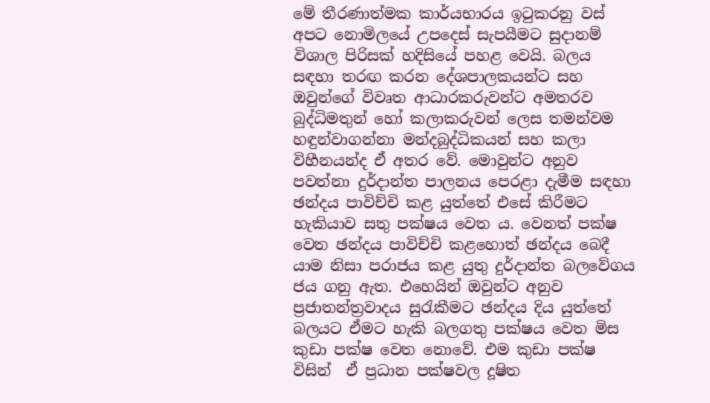මේ තීරණාත්මක කාර්යභාරය ඉටුකරනු වස් අපට නොමිලයේ උපදෙස් සැපයීමට සුදානම් විශාල පිරිසක් හදිසියේ පහළ වෙයි. බලය සඳහා තරඟ කරන දේශපාලකයන්ට සහ ඔවුන්ගේ විවෘත ආධාරකරුවන්ට අමතරව බුද්ධිමතුන් හෝ කලාකරුවන් ලෙස තමන්වම හඳුන්වාගන්නා මන්දබුද්ධිකයන් සහ කලා විහීනයන්ද ඒ අතර වේ. මොවුන්ට අනුව පවත්නා දුර්දාන්ත පාලනය පෙරළා දැමීම සඳහා  ඡන්දය පාවිච්චි කළ යුත්තේ එසේ කිරීමට හැකියාව සතු පක්ෂය වෙත ය. වෙනත් පක්ෂ වෙත ඡන්දය පාවිච්චි කළහොත් ඡන්දය බෙදී යාම නිසා පරාජය කළ යුතු දුර්දාන්ත බලවේගය ජය ගනු ඇත. එහෙයින් ඔවුන්ට අනුව ප්‍රජාතන්ත්‍රවාදය සුරැකීමට ඡන්දය දිය යුත්තේ බලයට ඒමට හැකි බලගතු පක්ෂය වෙත මිස කුඩා පක්ෂ වෙත නොවේ. එම කුඩා පක්ෂ විසින්  ඒ ප්‍රධාන පක්ෂවල දූෂිත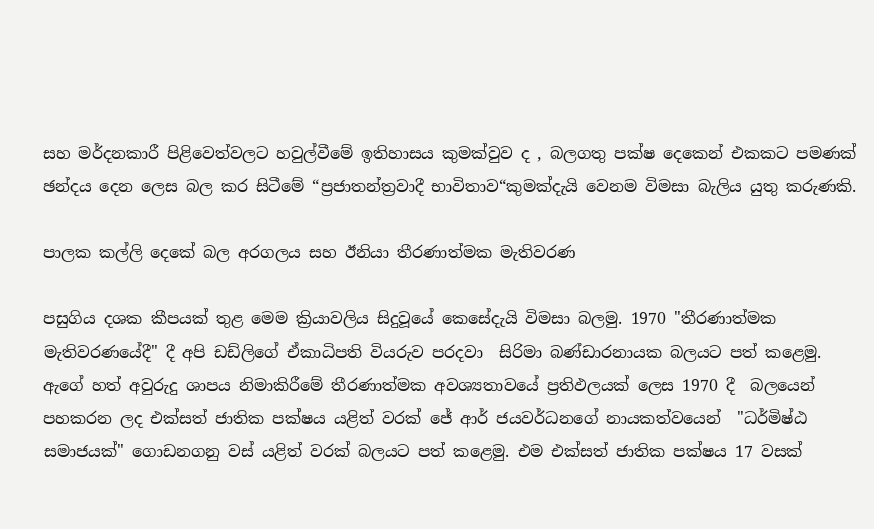සහ මර්දනකාරී පිළිවෙත්වලට හවුල්වීමේ ඉතිහාසය කුමක්වුව ද , බලගතු පක්ෂ දෙකෙන් එකකට පමණක් ඡන්දය දෙන ලෙස බල කර සිටීමේ “ප්‍රජාතන්ත්‍රවාදී භාවිතාව“කුමක්දැයි වෙනම විමසා බැලිය යුතු කරුණකි.

පාලක කල්ලි දෙකේ බල අරගලය සහ ඊනියා තීරණාත්මක මැතිවරණ

පසුගිය දශක කීපයක් තුළ මෙම ක්‍රියාවලිය සිදුවූයේ කෙසේදැයි විමසා බලමු. 1970 "තීරණාත්මක මැතිවරණයේදී" දී අපි ඩඩ්ලිගේ ඒකාධිපති වියරුව පරදවා  සිරිමා බණ්ඩාරනායක බලයට පත් කළෙමු. ඇගේ හත් අවුරුදු ශාපය නිමාකිරීමේ තීරණාත්මක අවශ්‍යතාවයේ ප්‍රතිඵලයක් ලෙස 1970 දී  බලයෙන් පහකරන ලද එක්සත් ජාතික පක්ෂය යළිත් වරක් ජේ ආර් ජයවර්ධනගේ නායකත්වයෙන්  "ධර්මිෂ්ඨ සමාජයක්" ගොඩනගනු වස් යළිත් වරක් බලයට පත් කළෙමු. එම එක්සත් ජාතික පක්ෂය 17 වසක්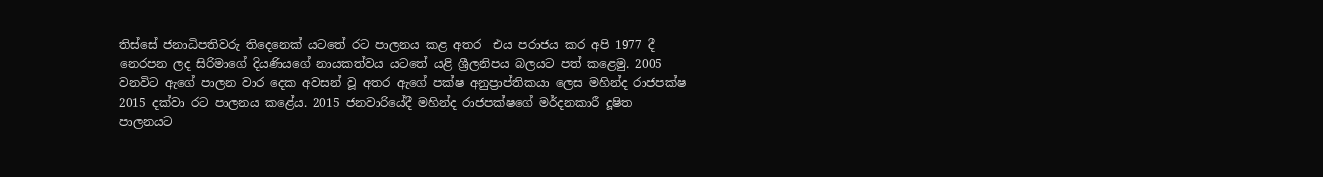තිස්සේ ජනාධිපතිවරු තිදෙනෙක් යටතේ රට පාලනය කළ අතර  එය පරාජය කර අපි 1977 දී නෙරපන ලද සිරිමාගේ දියණියගේ නායකත්වය යටතේ යළි ශ්‍රීලනිපය බලයට පත් කළෙමු. 2005 වනවිට ඇගේ පාලන වාර දෙක අවසන් වූ අතර ඇගේ පක්ෂ අනුප්‍රාප්තිකයා ලෙස මහින්ද රාජපක්ෂ 2015 දක්වා රට පාලනය කළේය. 2015 ජනවාරියේදී මහින්ද රාජපක්ෂගේ මර්දනකාරී දූෂිත පාලනයට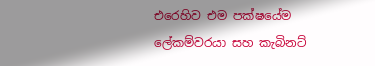එරෙහිව එම පක්ෂයේම ලේකම්වරයා සහ කැබිනට්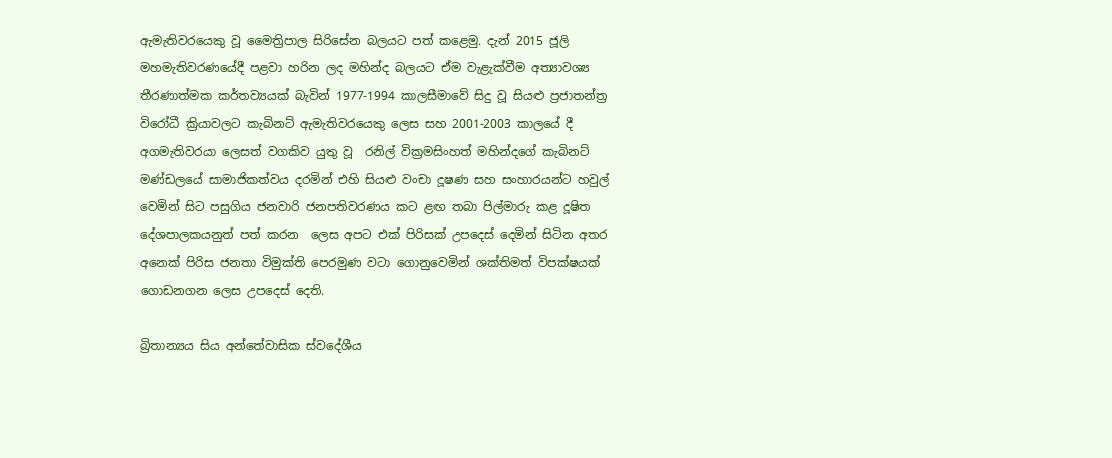ඇමැතිවරයෙකු වූ මෛත්‍රිපාල සිරිසේන බලයට පත් කළෙමු. දැන් 2015 ජූලි මහමැතිවරණයේදී පළවා හරින ලද මහින්ද බලයට ඒම වැළැක්වීම අත්‍යාවශ්‍ය තීරණාත්මක කර්තව්‍යයක් බැවින් 1977-1994 කාලසීමාවේ සිදු වූ සියළු ප්‍රජාතන්ත්‍ර විරෝධී ක්‍රියාවලට කැබිනට් ඇමැතිවරයෙකු ලෙස සහ 2001-2003 කාලයේ දී අගමැතිවරයා ලෙසත් වගකිව යුතු වූ  රනිල් වික්‍රමසිංහත් මහින්දගේ කැබිනට් මණ්ඩලයේ සාමාජිකත්වය දරමින් එහි සියළු වංචා දූෂණ සහ සංහාරයන්ට හවුල් වෙමින් සිට පසුගිය ජනවාරි ජනපතිවරණය කට ළඟ තබා පිල්මාරු කළ දූෂිත දේශපාලකයනුත් පත් කරන  ලෙස අපට එක් පිරිසක් උපදෙස් දෙමින් සිටින අතර අනෙක් පිරිස ජනතා විමුක්ති පෙරමුණ වටා ගොනුවෙමින් ශක්තිමත් විපක්ෂයක් ගොඩනගන ලෙස උපදෙස් දෙති.

බ්‍රිතාන්‍යය සිය අන්තේවාසික ස්වදේශීය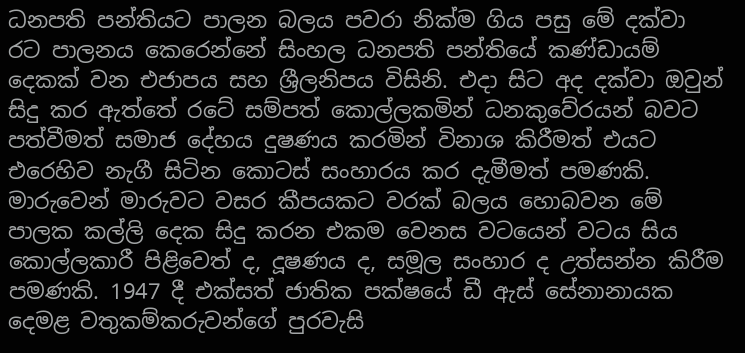ධනපති පන්තියට පාලන බලය පවරා නික්ම ගිය පසු මේ දක්වා රට පාලනය කෙරෙන්නේ සිංහල ධනපති පන්තියේ කණ්ඩායම් දෙකක් වන එජාපය සහ ශ්‍රීලනිපය විසිනි. එදා සිට අද දක්වා ඔවුන් සිදු කර ඇත්තේ රටේ සම්පත් කොල්ලකමින් ධනකුවේරයන් බවට පත්වීමත් සමාජ දේහය දුෂණය කරමින් විනාශ කිරීමත් එයට එරෙහිව නැගී සිටින කොටස් සංහාරය කර දැමීමත් පමණකි. මාරුවෙන් මාරුවට වසර කීපයකට වරක් බලය හොබවන මේ පාලක කල්ලි දෙක සිදු කරන එකම වෙනස වටයෙන් වටය සිය කොල්ලකාරී පිළිවෙත් ද, දූෂණය ද, සමූල සංහාර ද උත්සන්න කිරීම පමණකි. 1947 දී එක්සත් ජාතික පක්ෂයේ ඩී ඇස් සේනානායක දෙමළ වතුකම්කරුවන්ගේ පුරවැසි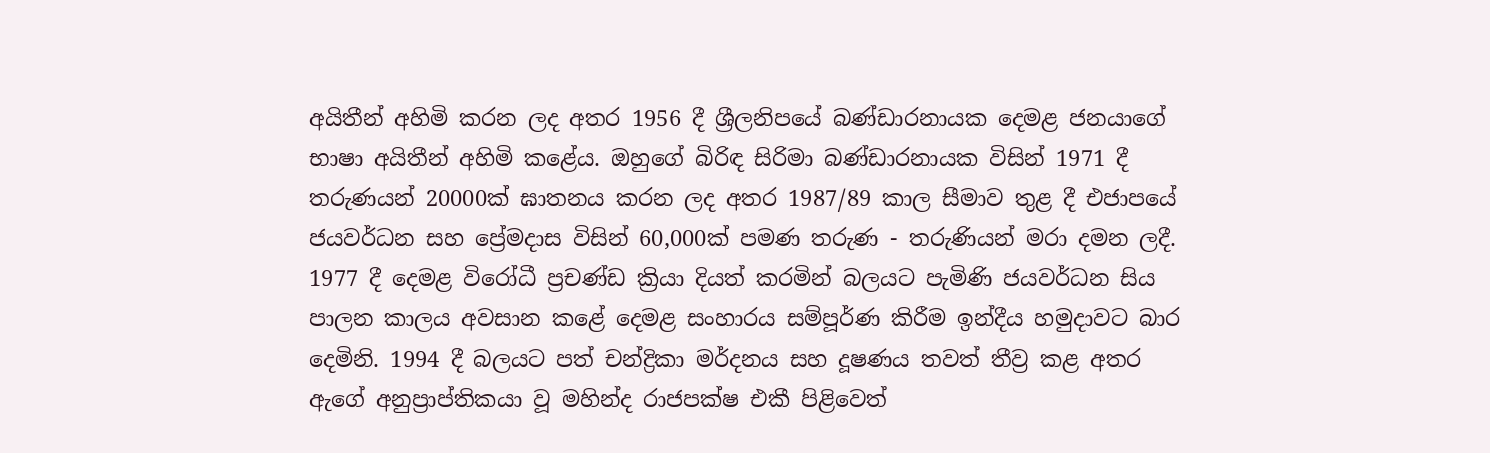අයිතීන් අහිමි කරන ලද අතර 1956 දී ශ්‍රීලනිපයේ බණ්ඩාරනායක දෙමළ ජනයාගේ භාෂා අයිතීන් අහිමි කළේය. ඔහුගේ බිරිඳ සිරිමා බණ්ඩාරනායක විසින් 1971 දී තරුණයන් 20000ක් ඝාතනය කරන ලද අතර 1987/89 කාල සීමාව තුළ දී එජාපයේ ජයවර්ධන සහ ප්‍රේමදාස විසින් 60,000ක් පමණ තරුණ - තරුණියන් මරා දමන ලදී. 1977 දී දෙමළ විරෝධී ප්‍රචණ්ඩ ක්‍රියා දියත් කරමින් බලයට පැමිණි ජයවර්ධන සිය පාලන කාලය අවසාන කළේ දෙමළ සංහාරය සම්පූර්ණ කිරීම ඉන්දීය හමුදාවට බාර දෙමිනි. 1994 දී බලයට පත් චන්ද්‍රිකා මර්දනය සහ දූෂණය තවත් තීව්‍ර කළ අතර ඇගේ අනුප්‍රාප්තිකයා වූ මහින්ද රාජපක්ෂ එකී පිළිවෙත්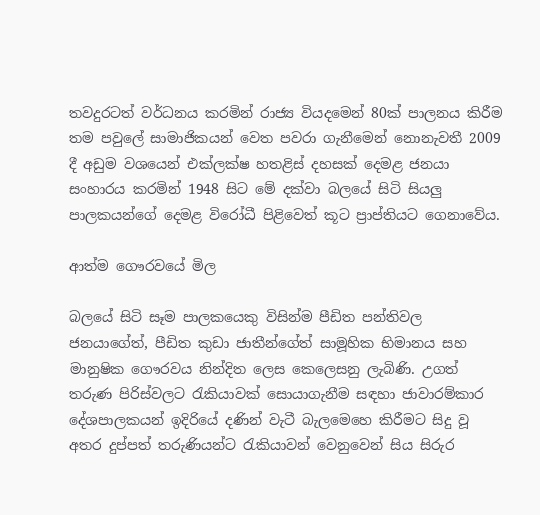තවදුරටත් වර්ධනය කරමින් රාජ්‍ය වියදමෙන් 80ක් පාලනය කිරීම  තම පවුලේ සාමාජිකයන් වෙත පවරා ගැනීමෙන් නොනැවතී 2009 දී අඩුම වශයෙන් එක්ලක්ෂ හතළිස් දහසක් දෙමළ ජනයා සංහාරය කරමින් 1948 සිට මේ දක්වා බලයේ සිටි සියලු පාලකයන්ගේ දෙමළ විරෝධී පිළිවෙත් කූට ප්‍රාප්තියට ගෙනාවේය.

ආත්ම ගෞරවයේ මිල

බලයේ සිටි සෑම පාලකයෙකු විසින්ම පීඩිත පන්තිවල ජනයාගේත්, පීඩිත කුඩා ජාතීන්ගේත් සාමූහික භිමානය සහ මානුෂික ගෞරවය නින්දිත ලෙස කෙලෙසනු ලැබිණි. උගත් තරුණ පිරිස්වලට රැකියාවක් සොයාගැනීම සඳහා ජාවාරම්කාර දේශපාලකයන් ඉදිරියේ දණින් වැටී බැලමෙහෙ කිරීමට සිදු වූ අතර දුප්පත් තරුණියන්ට රැකියාවන් වෙනුවෙන් සිය සිරුර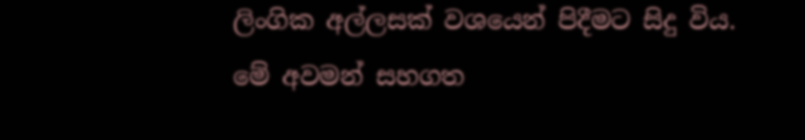ලිංගික අල්ලසක් වශයෙන් පිදීමට සිදු විය. මේ අවමන් සහගත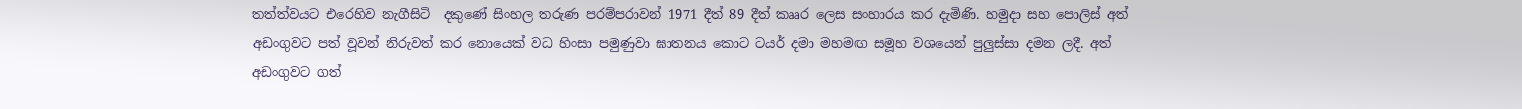තත්ත්වයට එරෙහිව නැගීසිටි  දකුණේ සිංහල තරුණ පරම්පරාවන් 1971 දීත් 89 දීත් කෲර ලෙස සංහාරය කර දැමිණි. හමුදා සහ පොලිස් අත් අඩංගුවට පත් වූවන් නිරුවත් කර නොයෙක් වධ හිංසා පමුණුවා ඝාතනය කොට ටයර් දමා මහමඟ සමූහ වශයෙන් පුලුස්සා දමන ලදී. අත් අඩංගුවට ගත්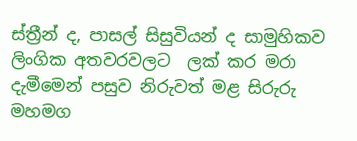ස්ත්‍රීන් ද, පාසල් සිසුවියන් ද සාමුහිකව ලිංගික අතවරවලට  ලක් කර මරා දැමීමෙන් පසුව නිරුවත් මළ සිරුරු මහමග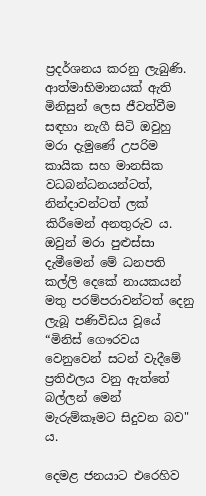ප්‍රදර්ශනය කරනු ලැබුණි. ආත්මාභිමානයක් ඇති මිනිසුන් ලෙස ජීවත්වීම සඳහා නැගී සිටි ඔවුහු මරා දැමුණේ උපරිම කායික සහ මානසික වධබන්ධනයන්ටත්, නින්දාවන්ටත් ලක් කිරීමෙන් අනතුරුව ය. ඔවුන් මරා පුළුස්සා දැමීමෙන් මේ ධනපති කල්ලි දෙකේ නායකයන්  මතු පරම්පරාවන්ටත් දෙනු ලැබූ පණිවිඩය වූයේ “මිනිස් ගෞරවය වෙනුවෙන් සටන් වැදීමේ ප්‍රතිඵලය වනු ඇත්තේ බල්ලන් මෙන් මැරුම්කෑමට සිදුවන බව" ය.

දෙමළ ජනයාට එරෙහිව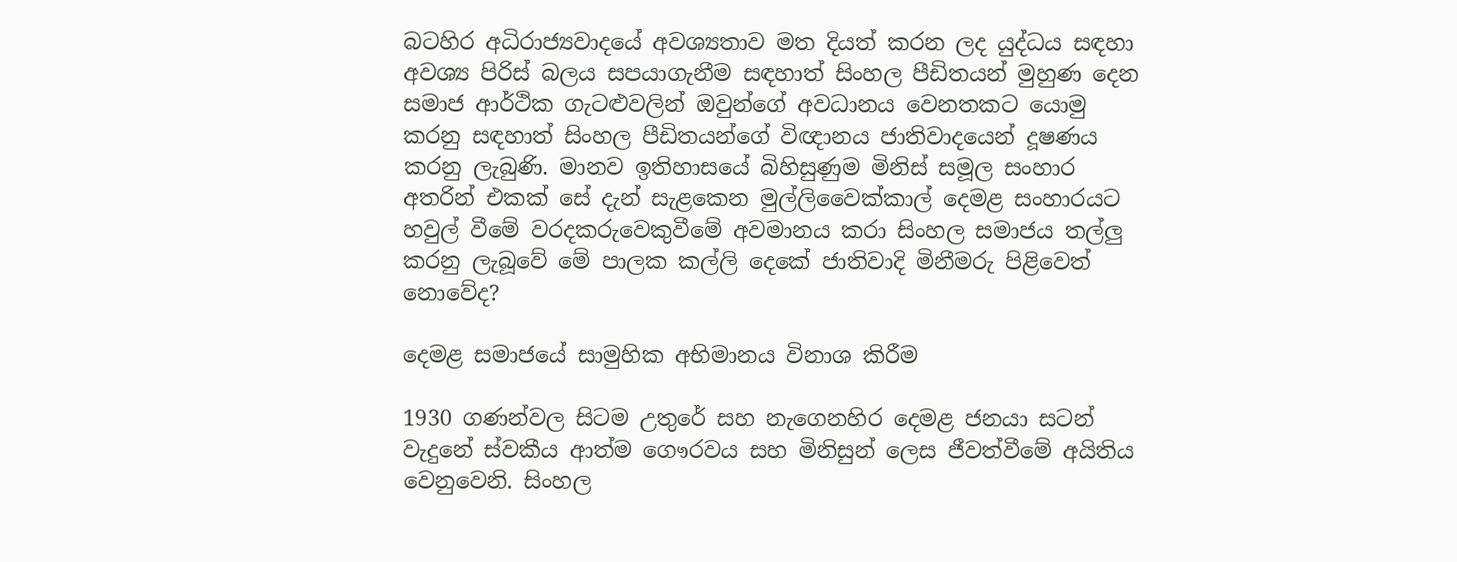බටහිර අධිරාජ්‍යවාදයේ අවශ්‍යතාව මත දියත් කරන ලද යුද්ධය සඳහා අවශ්‍ය පිරිස් බලය සපයාගැනීම සඳහාත් සිංහල පීඩිතයන් මුහුණ දෙන සමාජ ආර්ථික ගැටළුවලින් ඔවුන්ගේ අවධානය වෙනතකට යොමු කරනු සඳහාත් සිංහල පීඩිතයන්ගේ විඥානය ජාතිවාදයෙන් දූෂණය කරනු ලැබුණි. මානව ඉතිහාසයේ බිහිසුණුම මිනිස් සමූල සංහාර අතරින් එකක් සේ දැන් සැළකෙන මුල්ලිවෛක්කාල් දෙමළ සංහාරයට හවුල් වීමේ වරදකරුවෙකුවීමේ අවමානය කරා සිංහල සමාජය තල්ලු කරනු ලැබූවේ මේ පාලක කල්ලි දෙකේ ජාතිවාදි මිනීමරු පිළිවෙත් නොවේද?

දෙමළ සමාජයේ සාමුහික අභිමානය විනාශ කිරීම

1930 ගණන්වල සිටම උතුරේ සහ නැගෙනහිර දෙමළ ජනයා සටන් වැදුනේ ස්වකීය ආත්ම ගෞරවය සහ මිනිසුන් ලෙස ජීවත්වීමේ අයිතිය වෙනුවෙනි. සිංහල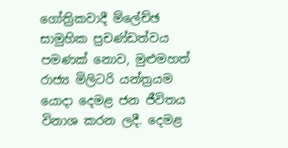ගෝත්‍රිකවාදී ම්ලේච්ඡ සාමුහික ප්‍රචණ්ඩත්වය පමණක් නොව, මුළුමහත් රාජ්‍ය මිලිටරි යන්ත්‍රයම යොදා දෙමළ ජන ජීවිතය විනාශ කරන ලදී. දෙමළ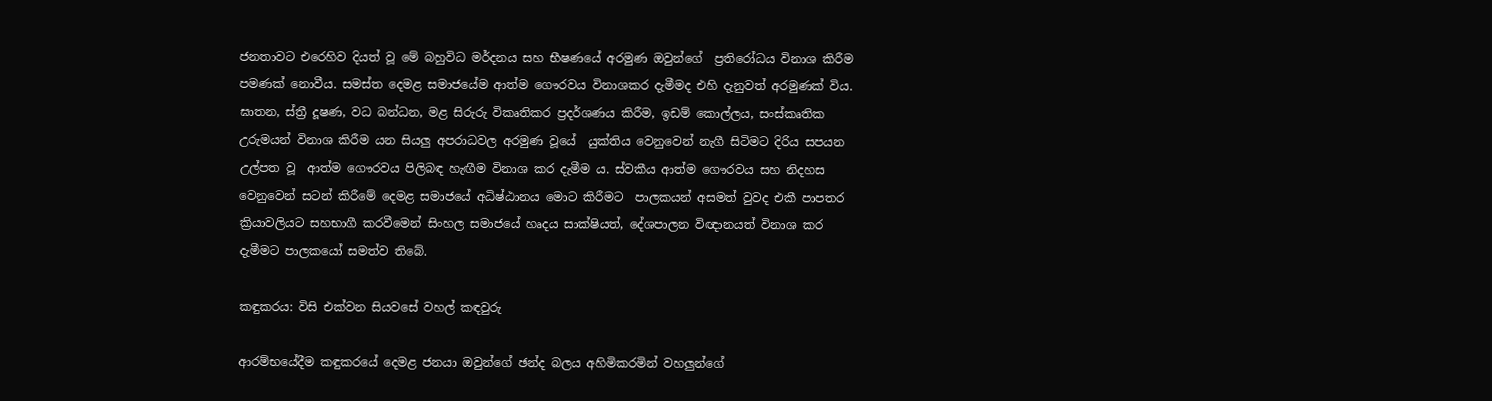ජනතාවට එරෙහිව දියත් වූ මේ බහුවිධ මර්දනය සහ භීෂණයේ අරමුණ ඔවුන්ගේ  ප්‍රතිරෝධය විනාශ කිරීම පමණක් නොවීය. සමස්ත දෙමළ සමාජයේම ආත්ම ගෞරවය විනාශකර දැමීමද එහි දැනුවත් අරමුණක් විය. ඝාතන, ස්ත්‍රී දූෂණ, වධ බන්ධන, මළ සිරුරු විකෘතිකර ප්‍රදර්ශණය කිරීම, ඉඩම් කොල්ලය, සංස්කෘතික උරුමයන් විනාශ කිරීම යන සියලු අපරාධවල අරමුණ වූයේ  යුක්තිය වෙනුවෙන් නැගී සිටිමට දිරිය සපයන උල්පත වූ  ආත්ම ගෞරවය පිලිබඳ හැඟීම විනාශ කර දැමීම ය. ස්වකීය ආත්ම ගෞරවය සහ නිදහස වෙනුවෙන් සටන් කිරීමේ දෙමළ සමාජයේ අධිෂ්ඨානය මොට කිරීමට  පාලකයන් අසමත් වුවද එකී පාපතර ක්‍රියාවලියට සහභාගී කරවීමෙන් සිංහල සමාජයේ හෘදය සාක්ෂියත්, දේශපාලන විඥානයත් විනාශ කර දැමීමට පාලකයෝ සමත්ව තිබේ.

කඳුකරය: විසි එක්වන සියවසේ වහල් කඳවුරු

ආරම්භයේදීම කඳුකරයේ දෙමළ ජනයා ඔවුන්ගේ ඡන්ද බලය අහිමිකරමින් වහලුන්ගේ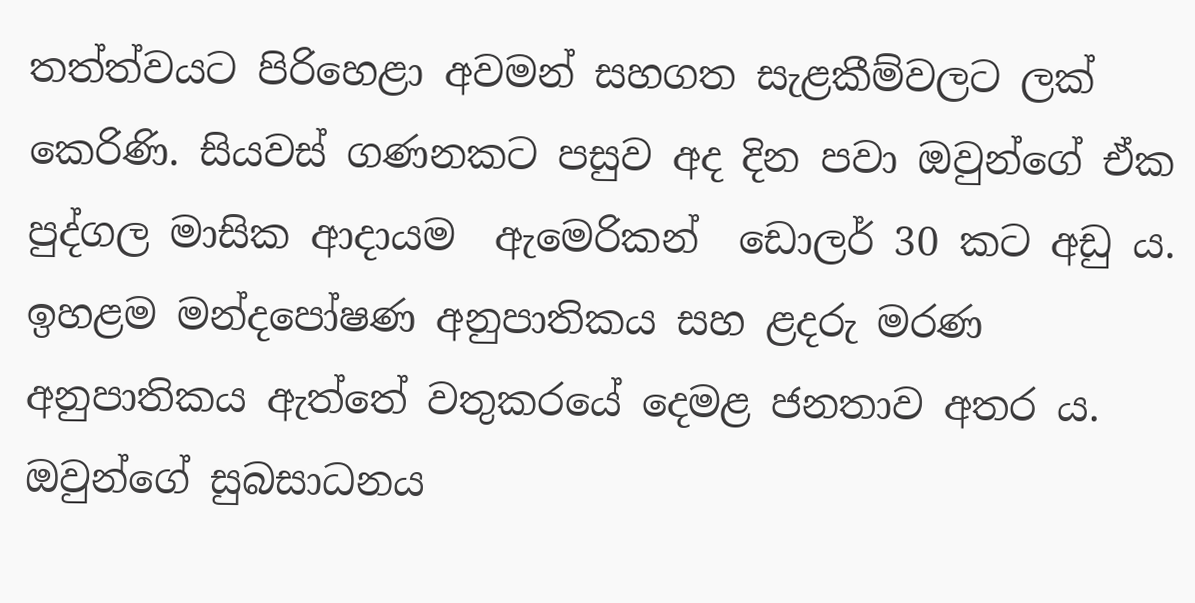තත්ත්වයට පිරිහෙළා අවමන් සහගත සැළකීම්වලට ලක් කෙරිණි. සියවස් ගණනකට පසුව අද දින පවා ඔවුන්ගේ ඒක පුද්ගල මාසික ආදායම  ඇමෙරිකන්  ඩොලර් 30 කට අඩු ය. ඉහළම මන්දපෝෂණ අනුපාතිකය සහ ළදරු මරණ අනුපාතිකය ඇත්තේ වතුකරයේ දෙමළ ජනතාව අතර ය. ඔවුන්ගේ සුබසාධනය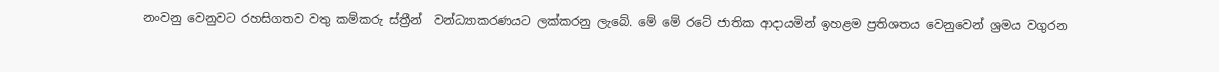නංවනු වෙනුවට රහසිගතව වතු කම්කරු ස්ත්‍රීන්  වන්ධ්‍යාකරණයට ලක්කරනු ලැබේ. මේ මේ රටේ ජාතික ආදායමින් ඉහළම ප්‍රතිශතය වෙනුවෙන් ශ්‍රමය වගුරන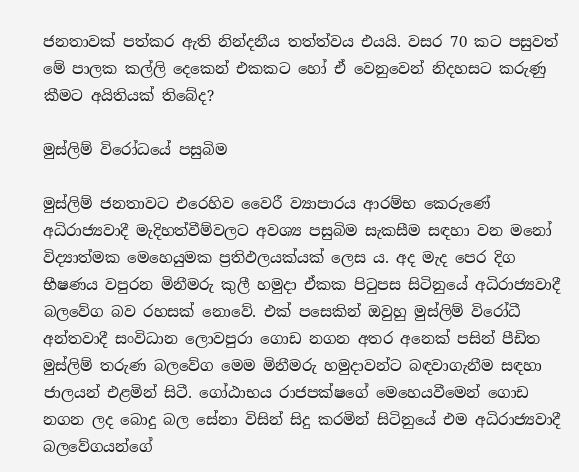ජනතාවක් පත්කර ඇති නින්දනීය තත්ත්වය එයයි. වසර 70 කට පසුවත් මේ පාලක කල්ලි දෙකෙන් එකකට හෝ ඒ වෙනුවෙන් නිදහසට කරුණු කීමට අයිතියක් තිබේද?

මුස්ලිම් විරෝධයේ පසුබිම

මුස්ලිම් ජනතාවට එරෙහිව වෛරී ව්‍යාපාරය ආරම්භ කෙරුණේ අධිරාජ්‍යවාදී මැදිහත්වීම්වලට අවශ්‍ය පසුබිම සැකසීම සඳහා වන මනෝ විද්‍යාත්මක මෙහෙයුමක ප්‍රතිඵලයක්යක් ලෙස ය. අද මැද පෙර දිග භීෂණය වපුරන මිනීමරු කුලී හමුදා ඒකක පිටුපස සිටිනුයේ අධිරාජ්‍යවාදී බලවේග බව රහසක් නොවේ. එක් පසෙකින් ඔවුහු මුස්ලිම් විරෝධී අන්තවාදී සංවිධාන ලොවපුරා ගොඩ නගන අතර අනෙක් පසින් පීඩිත මුස්ලිම් තරුණ බලවේග මෙම මිනීමරු හමුදාවන්ට බඳවාගැනීම සඳහා ජාලයන් එළමින් සිටී. ගෝඨාභය රාජපක්ෂගේ මෙහෙයවීමෙන් ගොඩ නගන ලද බොදු බල සේනා විසින් සිදු කරමින් සිටිනුයේ එම අධිරාජ්‍යවාදී බලවේගයන්ගේ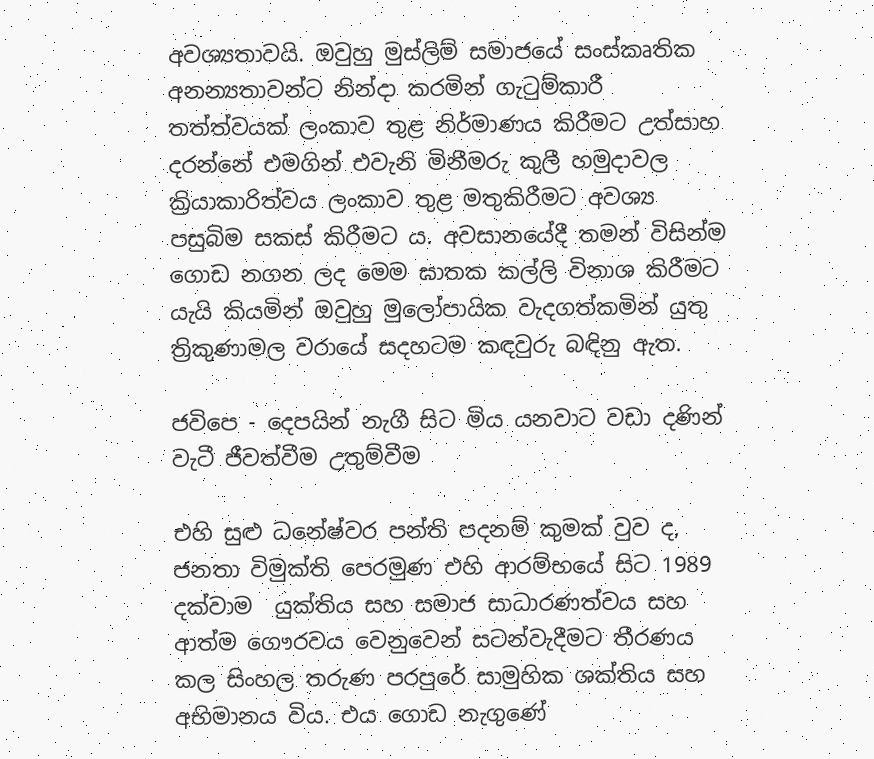අවශ්‍යතාවයි. ඔවුහු මුස්ලිම් සමාජයේ සංස්කෘතික අනන්‍යතාවන්ට නින්දා කරමින් ගැටුම්කාරී තත්ත්වයක් ලංකාව තුළ නිර්මාණය කිරීමට උත්සාහ දරන්නේ එමගින් එවැනි මිනීමරු කුලී හමුදාවල ක්‍රියාකාරිත්වය ලංකාව තුළ මතුකිරීමට අවශ්‍ය පසුබිම සකස් කිරීමට ය. අවසානයේදී තමන් විසින්ම ගොඩ නගන ලද මෙම ඝාතක කල්ලි විනාශ කිරීමට යැයි කියමින් ඔවුහු මුලෝපායික වැදගත්කමින් යුතු ත්‍රිකුණාමල වරායේ සදහටම කඳවුරු බඳිනු ඇත.

ජවිපෙ - දෙපයින් නැගී සිට මිය යනවාට වඩා දණින් වැටී ජීවත්වීම උතුම්වීම

එහි සුළු ධනේෂ්වර පන්ති පදනම් කුමක් වුව ද, ජනතා විමුක්ති පෙරමුණ එහි ආරම්භයේ සිට 1989 දක්වාම  යුක්තිය සහ සමාජ සාධාරණත්වය සහ ආත්ම ගෞරවය වෙනුවෙන් සටන්වැදීමට තීරණය කල සිංහල තරුණ පරපුරේ සාමුහික ශක්තිය සහ අභිමානය විය. එය ගොඩ නැගුණේ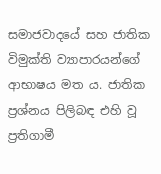සමාජවාදයේ සහ ජාතික විමුක්ති ව්‍යාපාරයන්ගේ ආභාෂය මත ය. ජාතික ප්‍රශ්නය පිලිබඳ එහි වූ ප්‍රතිගාමී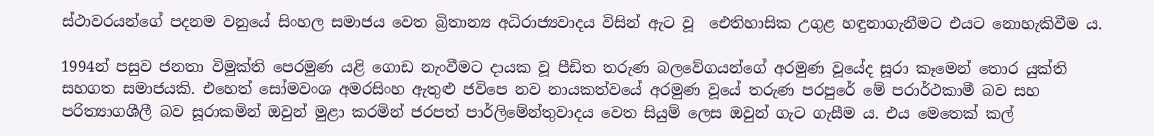ස්ථාවරයන්ගේ පදනම වනුයේ සිංහල සමාජය වෙත බ්‍රිතාන්‍ය අධිරාජ්‍යවාදය විසින් ඇට වූ  ඓතිහාසික උගුළ හඳුනාගැනීමට එයට නොහැකිවීම ය.

1994න් පසුව ජනතා විමුක්ති පෙරමුණ යළි ගොඩ නැංවීමට දායක වූ පීඩිත තරුණ බලවේගයන්ගේ අරමුණ වූයේද සූරා කෑමෙන් තොර යුක්ති සහගත සමාජයකි. එහෙත් සෝමවංශ අමරසිංහ ඇතුළු ජවිපෙ නව නායකත්වයේ අරමුණ වූයේ තරුණ පරපුරේ මේ පරාර්ථකාමී බව සහ පරිත්‍යාගශීලී බව සූරාකමින් ඔවුන් මුළා කරමින් ජරපත් පාර්ලිමේන්තුවාදය වෙත සියුම් ලෙස ඔවුන් ගැට ගැසීම ය. එය මෙතෙක් කල්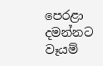පෙරළා දමන්නට වෑයම්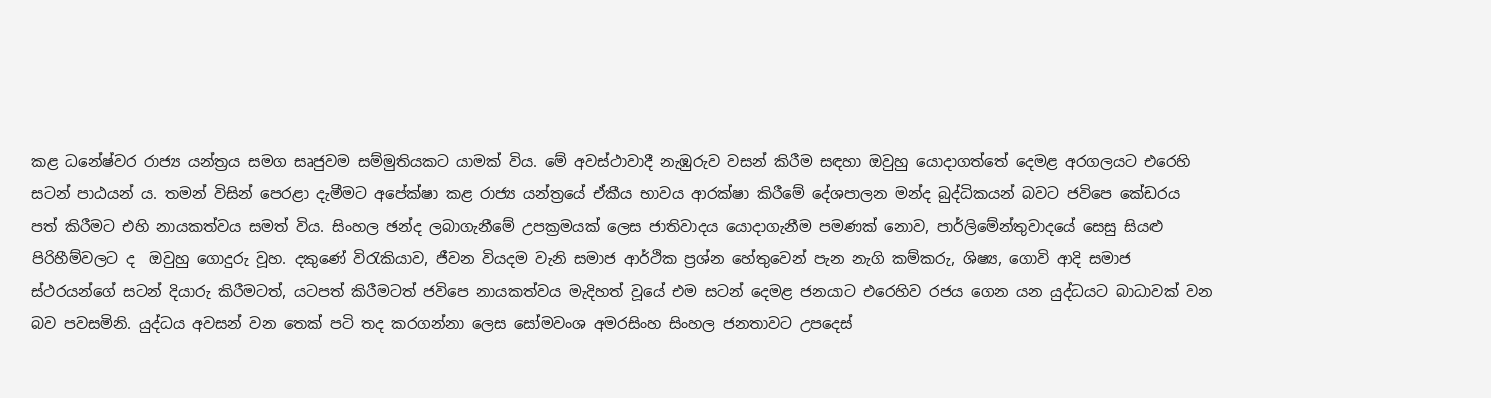කළ ධනේෂ්වර රාජ්‍ය යන්ත්‍රය සමග සෘජුවම සම්මුතියකට යාමක් විය. මේ අවස්ථාවාදී නැඹුරුව වසන් කිරීම සඳහා ඔවුහු යොදාගත්තේ දෙමළ අරගලයට එරෙහි සටන් පාඨයන් ය. තමන් විසින් පෙරළා දැමීමට අපේක්ෂා කළ රාජ්‍ය යන්ත්‍රයේ ඒකීය භාවය ආරක්ෂා කිරීමේ දේශපාලන මන්ද බුද්ධිකයන් බවට ජවිපෙ කේඩරය පත් කිරීමට එහි නායකත්වය සමත් විය. සිංහල ඡන්ද ලබාගැනීමේ උපක්‍රමයක් ලෙස ජාතිවාදය යොදාගැනීම පමණක් නොව, පාර්ලිමේන්තුවාදයේ සෙසු සියළු පිරිහීම්වලට ද  ඔවුහු ගොදුරු වූහ. දකුණේ විරැකියාව, ජීවන වියදම වැනි සමාජ ආර්ථික ප්‍රශ්න හේතුවෙන් පැන නැගි කම්කරු, ශිෂ්‍ය, ගොවි ආදි සමාජ ස්ථරයන්ගේ සටන් දියාරු කිරීමටත්, යටපත් කිරීමටත් ජවිපෙ නායකත්වය මැදිහත් වූයේ එම සටන් දෙමළ ජනයාට එරෙහිව රජය ගෙන යන යුද්ධයට බාධාවක් වන  බව පවසමිනි. යුද්ධය අවසන් වන තෙක් පටි තද කරගන්නා ලෙස සෝමවංශ අමරසිංහ සිංහල ජනතාවට උපදෙස්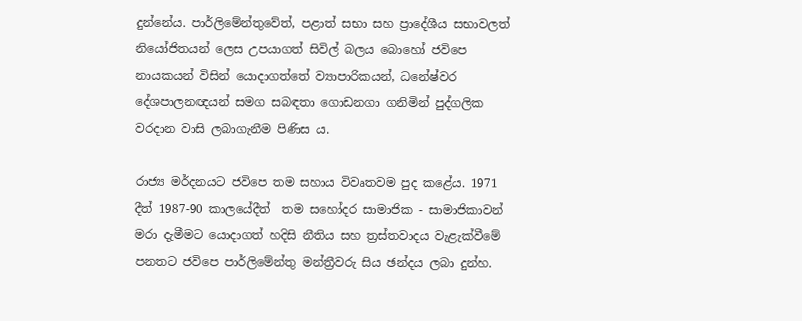දුන්නේය. පාර්ලිමේන්තුවේත්, පළාත් සභා සහ ප්‍රාදේශීය සභාවලත් නියෝජිතයන් ලෙස උපයාගත් සිවිල් බලය බොහෝ ජවිපෙ නායකයන් විසින් යොදාගත්තේ ව්‍යාපාරිකයන්, ධනේෂ්වර දේශපාලනඥයන් සමග සබඳතා ගොඩනගා ගනිමින් පුද්ගලික වරදාන වාසි ලබාගැනීම පිණිස ය.

රාජ්‍ය මර්දනයට ජවිපෙ තම සහාය විවෘතවම පුද කළේය. 1971 දීත් 1987-90 කාලයේදීත්  තම සහෝදර සාමාජික - සාමාජිකාවන් මරා දැමීමට යොදාගත් හදිසි නීතිය සහ ත්‍රස්තවාදය වැළැක්වීමේ පනතට ජවිපෙ පාර්ලිමේන්තු මන්ත්‍රීවරු සිය ඡන්දය ලබා දුන්හ.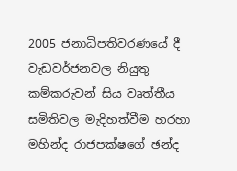2005 ජනාධිපතිවරණයේ දී වැඩවර්ජනවල නියුතු කම්කරුවන් සිය වෘත්තීය සමිතිවල මැදිහත්වීම හරහා මහින්ද රාජපක්ෂගේ ඡන්ද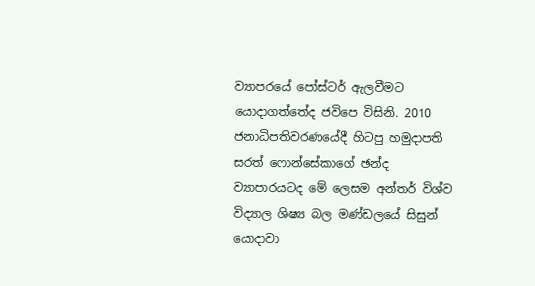ව්‍යාපරයේ පෝස්ටර් ඇලවීමට යොදාගත්තේද ජවිපෙ විසිනි. 2010 ජනාධිපතිවරණයේදී හිටපු හමුදාපති සරත් ෆොන්සේකාගේ ඡන්ද ව්‍යාපාරයටද මේ ලෙසම අන්තර් විශ්ව විද්‍යාල ශිෂ්‍ය බල මණ්ඩලයේ සිසුන් යොදාවා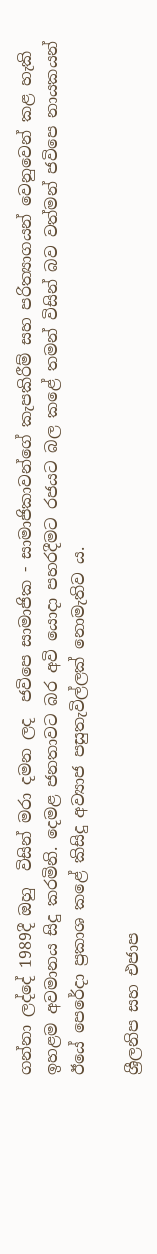ගන්නා ලද්දේ 1989දී ඔහු  විසින් මරා දමන ලද  ජවිපෙ සාමාජික - සාමාජිකාවන්ගේ කැපකිරීම් සහ පරිත්‍යාගයන් වෙනුවෙන් කළ හැකි ඉහළම අවමානය සිදු කරමිනි. දෙමළ ජනතාවට බර අවි යොදා පහරදීමට රජයට බල කළේ තමන් විසින් බව වත්මන් ජවිපෙ නායකයන් ඊයේ පෙරේදා ප්‍රකාශ කළේ කිසිදු අව්‍යාජ පසුතැවිල්ලක් නොමැතිව ය.

ශ්‍රීලනිප සහ එජාප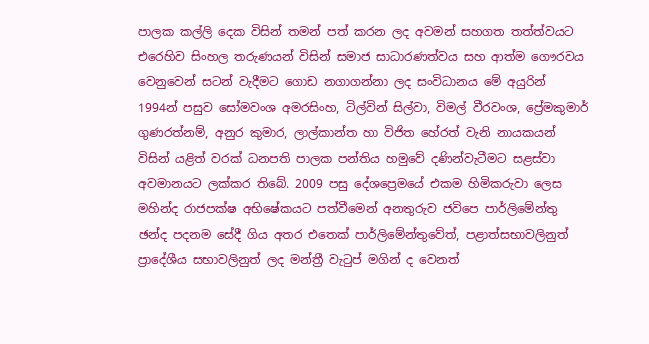පාලක කල්ලි දෙක විසින් තමන් පත් කරන ලද අවමන් සහගත තත්ත්වයට එරෙහිව සිංහල තරුණයන් විසින් සමාජ සාධාරණත්වය සහ ආත්ම ගෞරවය වෙනුවෙන් සටන් වැදීමට ගොඩ නගාගන්නා ලද සංවිධානය මේ අයුරින් 1994න් පසුව සෝමවංශ අමරසිංහ, ටිල්වින් සිල්වා, විමල් වීරවංශ, ප්‍රේමකුමාර් ගුණරත්නම්, අනුර කුමාර, ලාල්කාන්ත හා විජිත හේරත් වැනි නායකයන් විසින් යළිත් වරක් ධනපති පාලක පන්තිය හමුවේ දණින්වැටීමට සළස්වා අවමානයට ලක්කර තිබේ. 2009 පසු දේශප්‍රෙමයේ එකම හිමිකරුවා ලෙස මහින්ද රාජපක්ෂ අභිෂේකයට පත්වීමෙන් අනතුරුව ජවිපෙ පාර්ලිමේන්තු ඡන්ද පදනම සේදී ගිය අතර එතෙක් පාර්ලිමේන්තුවේත්, පළාත්සභාවලිනුත් ප්‍රාදේශීය සභාවලිනුත් ලද මන්ත්‍රී වැටුප් මගින් ද වෙනත්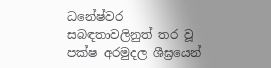ධනේෂ්වර සබඳතාවලිනුත් තර වූ  පක්ෂ අරමුදල ශීඝ්‍රයෙන්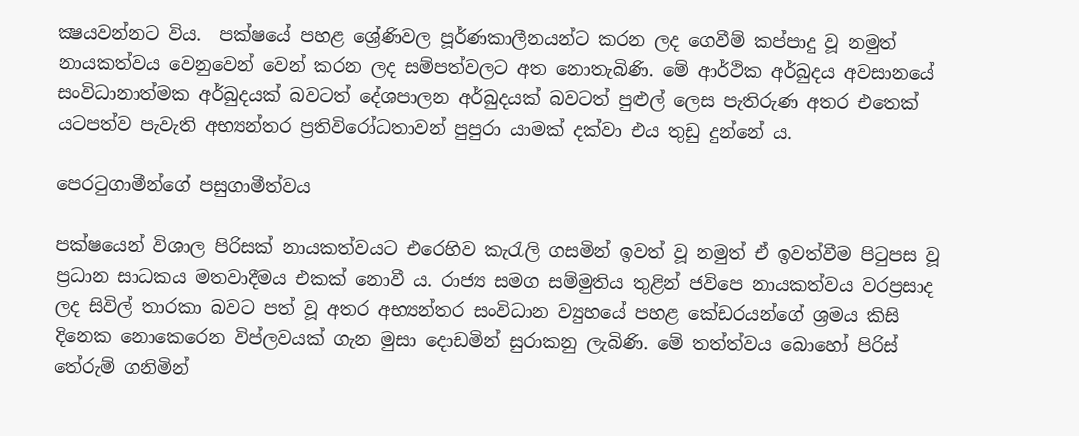ක්‍ෂයවන්නට විය.  පක්ෂයේ පහළ ශ්‍රේණිවල පූර්ණකාලීනයන්ට කරන ලද ගෙවීම් කප්පාදු වූ නමුත් නායකත්වය වෙනුවෙන් වෙන් කරන ලද සම්පත්වලට අත නොතැබිණි. මේ ආර්ථික අර්බුදය අවසානයේ සංවිධානාත්මක අර්බුදයක් බවටත් දේශපාලන අර්බුදයක් බවටත් පුළුල් ලෙස පැතිරුණ අතර එතෙක් යටපත්ව පැවැති අභ්‍යන්තර ප්‍රතිවිරෝධතාවන් පුපුරා යාමක් දක්වා එය තුඩු දුන්නේ ය.

පෙරටුගාමීන්ගේ පසුගාමීත්වය

පක්ෂයෙන් විශාල පිරිසක් නායකත්වයට එරෙහිව කැරැලි ගසමින් ඉවත් වූ නමුත් ඒ ඉවත්වීම පිටුපස වූ ප්‍රධාන සාධකය මතවාදීමය එකක් නොවී ය. රාජ්‍ය සමග සම්මුතිය තුළින් ජවිපෙ නායකත්වය වරප්‍රසාද ලද සිවිල් තාරකා බවට පත් වූ අතර අභ්‍යන්තර සංවිධාන ව්‍යුහයේ පහළ කේඩරයන්ගේ ශ්‍රමය කිසි දිනෙක නොකෙරෙන විප්ලවයක් ගැන මුසා දොඩමින් සුරාකනු ලැබිණි. මේ තත්ත්වය බොහෝ පිරිස් තේරුම් ගනිමින්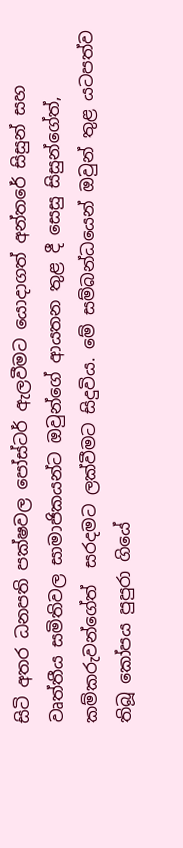සිටි අතර ධනපති පක්ෂවල පෝස්ටර් ඇලවීමට යොදාගත් අන්තරේ සිසුන් සහ වෘත්තීය සමිතිවල සාමාජිකයන්ට ඔවුන්ගේ ආයතන තුළ දී සෙසු සිසුන්ගේත්, කම්කරුවන්ගේත්  සරදමට ලක්වීමට සිදුවිය. මේ සම්බන්ධයෙන් ඔවුන් තුළ යටපත්ව තිබූ කෝපය පුපුරා ගියේ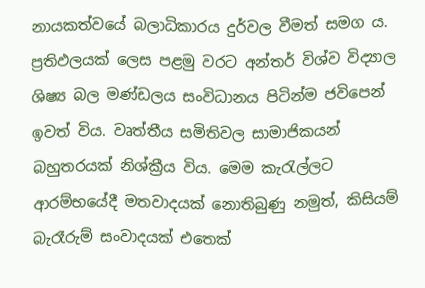නායකත්වයේ බලාධිකාරය දුර්වල වීමත් සමග ය. ප්‍රතිඵලයක් ලෙස පළමු වරට අන්තර් විශ්ව විද්‍යාල ශිෂ්‍ය බල මණ්ඩලය සංවිධානය පිටින්ම ජවිපෙන් ඉවත් විය. වෘත්තීය සමිතිවල සාමාජිකයන් බහුතරයක් නිශ්ක්‍රීය විය. මෙම කැරැල්ලට ආරම්භයේදී මතවාදයක් නොතිබුණු නමුත්, කිසියම් බැරෑරුම් සංවාදයක් එතෙක්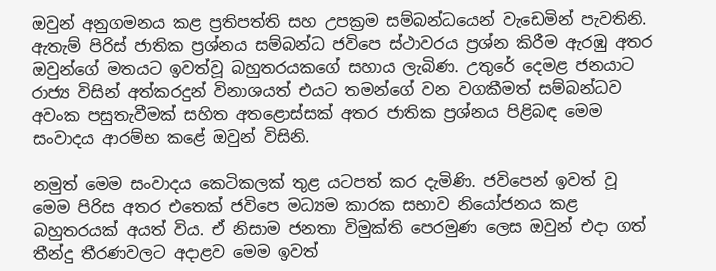ඔවුන් අනුගමනය කළ ප්‍රතිපත්ති සහ උපක්‍රම සම්බන්ධයෙන් වැඩෙමින් පැවතිනි. ඇතැම් පිරිස් ජාතික ප්‍රශ්නය සම්බන්ධ ජවිපෙ ස්ථාවරය ප්‍රශ්න කිරීම ඇරඹු අතර ඔවුන්ගේ මතයට ඉවත්වූ බහුතරයකගේ සහාය ලැබිණ. උතුරේ දෙමළ ජනයාට රාජ්‍ය විසින් අත්කරදුන් විනාශයත් එයට තමන්ගේ වන වගකීමත් සම්බන්ධව අවංක පසුතැවීමක් සහිත අතළොස්සක් අතර ජාතික ප්‍රශ්නය පිළිබඳ මෙම සංවාදය ආරම්භ කළේ ඔවුන් විසිනි.

නමුත් මෙම සංවාදය කෙටිකලක් තුළ යටපත් කර දැමිණි. ජවිපෙන් ඉවත් වූ මෙම පිරිස අතර එතෙක් ජවිපෙ මධ්‍යම කාරක සභාව නියෝජනය කළ බහුතරයක් අයත් විය. ඒ නිසාම ජනතා විමුක්ති පෙරමුණ ලෙස ඔවුන් එදා ගත් තීන්දු තීරණවලට අදාළව මෙම ඉවත්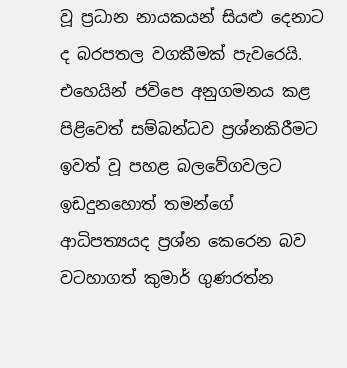වූ ප්‍රධාන නායකයන් සියළු දෙනාට ද බරපතල වගකීමක් පැවරෙයි. එහෙයින් ජවිපෙ අනුගමනය කළ පිළිවෙත් සම්බන්ධව ප්‍රශ්නකිරීමට ඉවත් වූ පහළ බලවේගවලට ඉඩදුනහොත් තමන්ගේ ආධිපත්‍යයද ප්‍රශ්න කෙරෙන බව වටහාගත් කුමාර් ගුණරත්න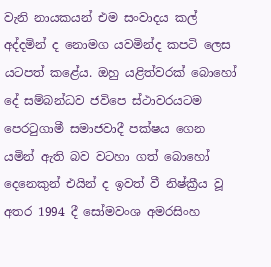වැනි නායකයන් එම සංවාදය කල් අද්දමින් ද නොමග යවමින්ද කපටි ලෙස යටපත් කළේය. ඔහු යළිත්වරක් බොහෝ දේ සම්බන්ධව ජවිපෙ ස්ථාවරයටම පෙරටුගාමී සමාජවාදී පක්ෂය ගෙන යමින් ඇති බව වටහා ගත් බොහෝ දෙනෙකුන් එයින් ද ඉවත් වී නිෂ්ක්‍රීය වූ අතර 1994 දී සෝමවංශ අමරසිංහ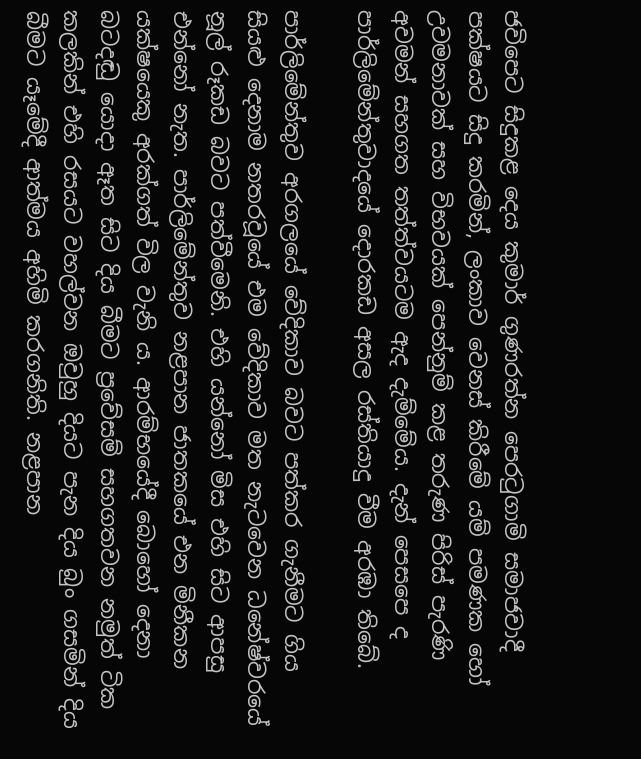ජවිපෙට සිදුකළ දෙය කුමාර් ගුණරත්න පෙරටුගාමි සමාජවාදී පක්ෂයට සිදු කරමින්, ලංකාව වෙනස් කිරීමේ යම් පමණක හෝ උවමනාවක් සහ විභවයක් පෙන්නුම් කළ තරුණ පිරිස් පැරණි අවමන් සහගත තත්ත්වයටම ඇද දැම්මේය. දැන් පෙසපෙ ද පාර්ලිමේන්තුවාදයේ දොරකඩ අසල රස්තියාදු වීම අරඹා තිබේ.

පාර්ලිමේන්තුව අරගලයේ වේදිකාව බවට පත්කර ගැනීමට ගිය සියළු දෙනාම නතරවූයේ එම වේදිකාව මත නැටවෙන ධනේෂ්වරයේ නූල් රූකඩ බවට පත්වීමෙනි. එහි යන්නෝ මිස එහි සිට ආපසු එන්නෝ නැත. පාර්ලිමේන්තුව නළපාන ජාතකයේ එන මිනීකන යක්ෂයෙකු අරක්ගත් විල වැනි ය. ආරම්භයේදී බොහෝ දෙනා බටදඬු යොදා ඈත සිට දිය බීමට ප්‍රවේසම් සහගතවන නමුත් ටික කලකින් එහි රසයට වහල්වන ඔවුහු දියට පැන දිය බුං ගසමින් දිය බීමට යෑමේදී ආත්මය අහිමි කරගනිති. නළපාන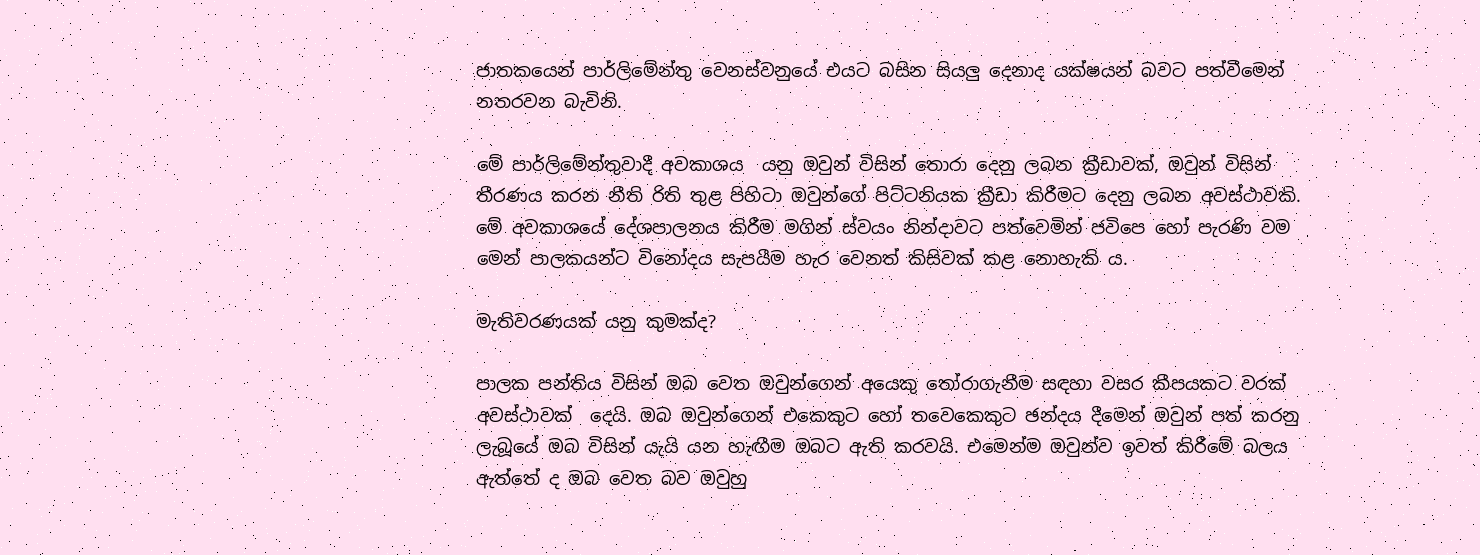ජාතකයෙන් පාර්ලිමේන්තු වෙනස්වනුයේ එයට බසින සියලු දෙනාද යක්ෂයන් බවට පත්වීමෙන් නතරවන බැවිනි.

මේ පාර්ලිමේන්තුවාදී අවකාශය  යනු ඔවුන් විසින් තොරා දෙනු ලබන ක්‍රීඩාවක්, ඔවුන් විසින් තීරණය කරන නීති රිති තුළ පිහිටා ඔවුන්ගේ පිට්ටනියක ක්‍රීඩා කිරීමට දෙනු ලබන අවස්ථාවකි. මේ අවකාශයේ දේශපාලනය කිරීම මගින් ස්වයං නින්දාවට පත්වෙමින් ජවිපෙ හෝ පැරණි වම මෙන් පාලකයන්ට විනෝදය සැපයීම හැර වෙනත් කිසිවක් කළ නොහැකි ය.

මැතිවරණයක් යනු කුමක්ද?

පාලක පන්තිය විසින් ඔබ වෙත ඔවුන්ගෙන් අයෙකු තෝරාගැනීම සඳහා වසර කීපයකට වරක් අවස්ථාවක්  දෙයි. ඔබ ඔවුන්ගෙන් එකෙකුට හෝ තවෙකෙකුට ඡන්දය දීමෙන් ඔවුන් පත් කරනු ලැබූයේ ඔබ විසින් යැයි යන හැඟීම ඔබට ඇති කරවයි. එමෙන්ම ඔවුන්ව ඉවත් කිරීමේ බලය ඇත්තේ ද ඔබ වෙත බව ඔවුහු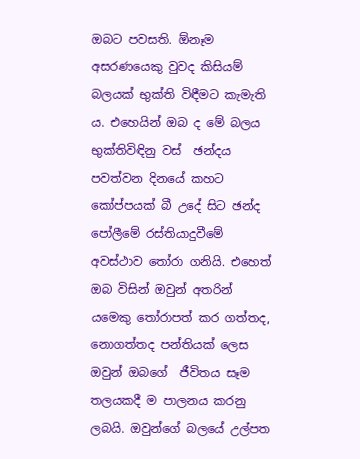ඔබට පවසති. ඕනෑම අසරණයෙකු වුවද කිසියම් බලයක් භුක්ති විඳීමට කැමැති ය. එහෙයින් ඔබ ද මේ බලය භුක්තිවිඳිනු වස්  ඡන්දය පවත්වන දිනයේ කහට කෝප්පයක් බී උදේ සිට ඡන්ද පෝලීමේ රස්තියාදුවීමේ අවස්ථාව තෝරා ගනියි. එහෙත් ඔබ විසින් ඔවුන් අතරින් යමෙකු තෝරාපත් කර ගත්තද, නොගත්තද පන්තියක් ලෙස ඔවුන් ඔබගේ  ජීවිතය සෑම තලයකදී ම පාලනය කරනු ලබයි. ඔවුන්ගේ බලයේ උල්පත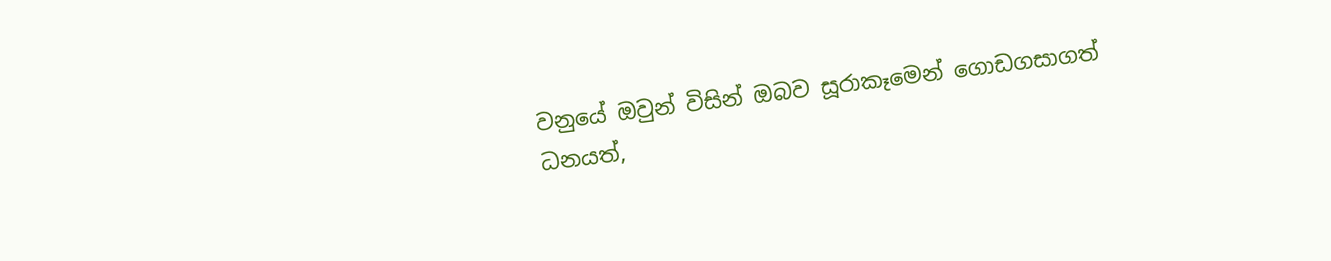වනුයේ ඔවුන් විසින් ඔබව සූරාකෑමෙන් ගොඩගසාගත් ධනයත්,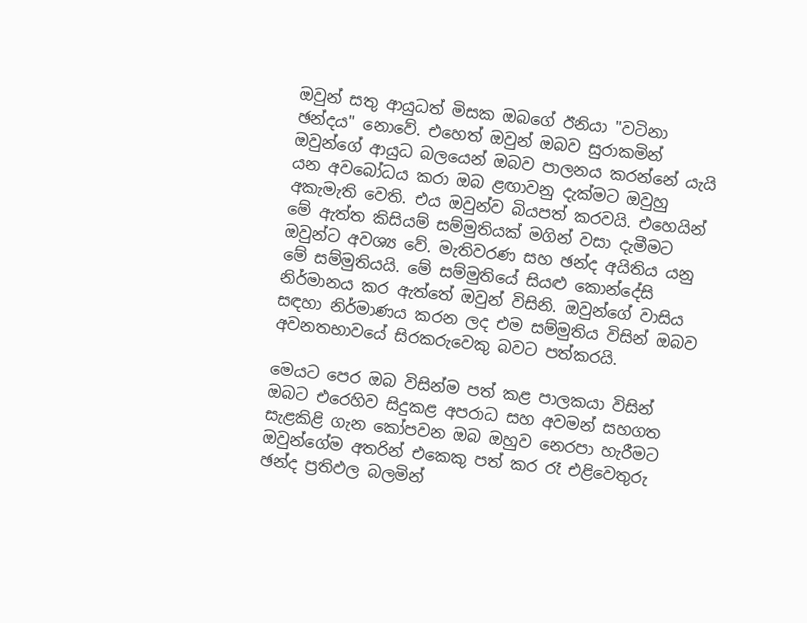ඔවුන් සතු ආයුධත් මිසක ඔබගේ ඊනියා "වටිනා ඡන්දය" නොවේ. එහෙත් ඔවුන් ඔබව සුරාකමින් ඔවුන්ගේ ආයුධ බලයෙන් ඔබව පාලනය කරන්නේ යැයි යන අවබෝධය කරා ඔබ ළඟාවනු දැක්මට ඔවුහු  අකැමැති වෙති. එය ඔවුන්ව බියපත් කරවයි. එහෙයින් මේ ඇත්ත කිසියම් සම්මුතියක් මගින් වසා දැමීමට ඔවුන්ට අවශ්‍ය වේ. මැතිවරණ සහ ඡන්ද අයිතිය යනු මේ සම්මුතියයි. මේ සම්මුතියේ සියළු කොන්දේසි නිර්මානය කර ඇත්තේ ඔවුන් විසිනි. ඔවුන්ගේ වාසිය සඳහා නිර්මාණය කරන ලද එම සම්මුතිය විසින් ඔබව අවනතභාවයේ සිරකරුවෙකු බවට පත්කරයි.

මෙයට පෙර ඔබ විසින්ම පත් කළ පාලකයා විසින් ඔබට එරෙහිව සිදුකළ අපරාධ සහ අවමන් සහගත සැළකිළි ගැන කෝපවන ඔබ ඔහුව නෙරපා හැරීමට ඔවුන්ගේම අතරින් එකෙකු පත් කර රෑ එළිවෙතුරු ඡන්ද ප්‍රතිඵල බලමින්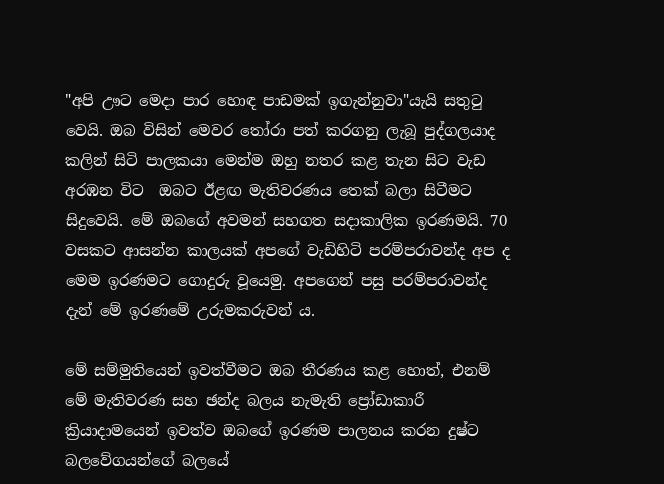"අපි ඌට මෙදා පාර හොඳ පාඩමක් ඉගැන්නුවා"යැයි සතුටු වෙයි. ඔබ විසින් මෙවර තෝරා පත් කරගනු ලැබූ පුද්ගලයාද කලින් සිටි පාලකයා මෙන්ම ඔහු නතර කළ තැන සිට වැඩ අරඹන විට  ඔබට ඊළඟ මැතිවරණය තෙක් බලා සිටීමට සිදුවෙයි. මේ ඔබගේ අවමන් සහගත සදාකාලික ඉරණමයි. 70 වසකට ආසන්න කාලයක් අපගේ වැඩිහිටි පරම්පරාවන්ද අප ද මෙම ඉරණමට ගොදුරු වූයෙමු. අපගෙන් පසු පරම්පරාවන්ද දැන් මේ ඉරණමේ උරුමකරුවන් ය.

මේ සම්මුතියෙන් ඉවත්වීමට ඔබ තීරණය කළ හොත්, එනම් මේ මැතිවරණ සහ ඡන්ද බලය නැමැති ප්‍රෝඩාකාරී ක්‍රියාදාමයෙන් ඉවත්ව ඔබගේ ඉරණම පාලනය කරන දුෂ්ට බලවේගයන්ගේ බලයේ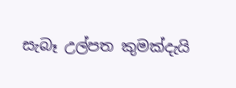සැබෑ උල්පත කුමක්දැයි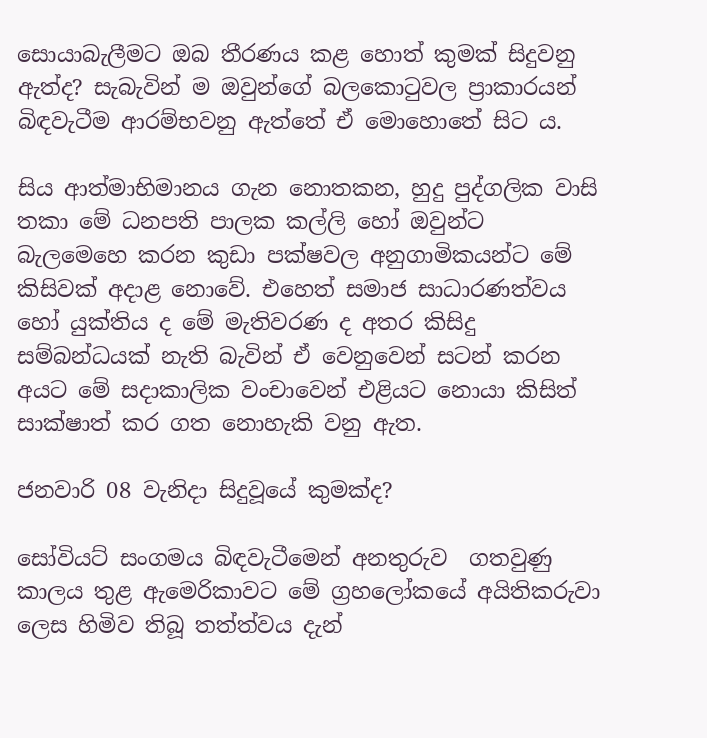සොයාබැලීමට ඔබ තීරණය කළ හොත් කුමක් සිදුවනු ඇත්ද? සැබැවින් ම ඔවුන්ගේ බලකොටුවල ප්‍රාකාරයන් බිඳවැටීම ආරම්භවනු ඇත්තේ ඒ මොහොතේ සිට ය.

සිය ආත්මාභිමානය ගැන නොතකන, හුදු පුද්ගලික වාසි තකා මේ ධනපති පාලක කල්ලි හෝ ඔවුන්ට බැලමෙහෙ කරන කුඩා පක්ෂවල අනුගාමිකයන්ට මේ කිසිවක් අදාළ නොවේ. එහෙත් සමාජ සාධාරණත්වය හෝ යුක්තිය ද මේ මැතිවරණ ද අතර කිසිදු සම්බන්ධයක් නැති බැවින් ඒ වෙනුවෙන් සටන් කරන අයට මේ සදාකාලික වංචාවෙන් එළියට නොයා කිසිත් සාක්ෂාත් කර ගත නොහැකි වනු ඇත.

ජනවාරි 08 වැනිදා සිදුවූයේ කුමක්ද?

සෝවියට් සංගමය බිඳවැටීමෙන් අනතුරුව  ගතවුණු කාලය තුළ ඇමෙරිකාවට මේ ග්‍රහලෝකයේ අයිතිකරුවා ලෙස හිමිව තිබූ තත්ත්වය දැන්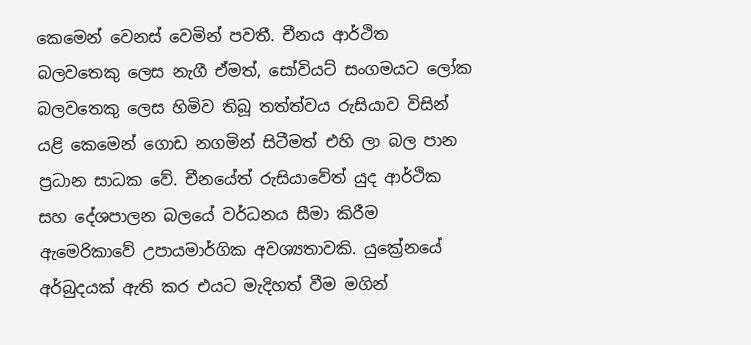කෙමෙන් වෙනස් වෙමින් පවතී. චීනය ආර්ථිත බලවතෙකු ලෙස නැගී ඒමත්, සෝවියට් සංගමයට ලෝක බලවතෙකු ලෙස හිමිව තිබූ තත්ත්වය රුසියාව විසින් යළි කෙමෙන් ගොඩ නගමින් සිටීමත් එහි ලා බල පාන ප්‍රධාන සාධක වේ. චීනයේත් රුසියාවේත් යුද ආර්ථික සහ දේශපාලන බලයේ වර්ධනය සීමා කිරීම ඇමෙරිකාවේ උපායමාර්ගික අවශ්‍යතාවකි. යුක්‍රේනයේ අර්බුදයක් ඇති කර එයට මැදිහත් වීම මගින්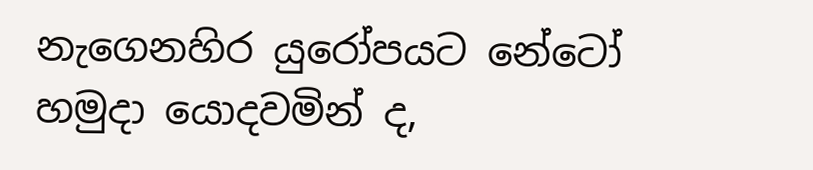නැගෙනහිර යුරෝපයට නේටෝ හමුදා යොදවමින් ද,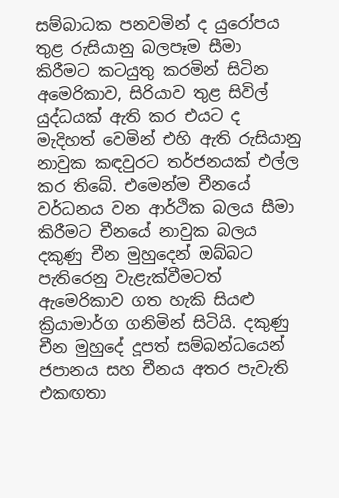සම්බාධක පනවමින් ද යුරෝපය තුළ රුසියානු බලපෑම සීමා කිරීමට කටයුතු කරමින් සිටින අමෙරිකාව, සිරියාව තුළ සිවිල් යුද්ධයක් ඇති කර එයට ද මැදිහත් වෙමින් එහි ඇති රුසියානු නාවුක කඳවුරට තර්ජනයක් එල්ල කර තිබේ. එමෙන්ම චීනයේ වර්ධනය වන ආර්ථික බලය සීමා කිරීමට චීනයේ නාවුක බලය දකුණු චීන මුහුදෙන් ඔබ්බට පැතිරෙනු වැළැක්වීමටත් ඇමෙරිකාව ගත හැකි සියළු ක්‍රියාමාර්ග ගනිමින් සිටියි. දකුණු චීන මුහුදේ දූපත් සම්බන්ධයෙන් ජපානය සහ චීනය අතර පැවැති එකඟතා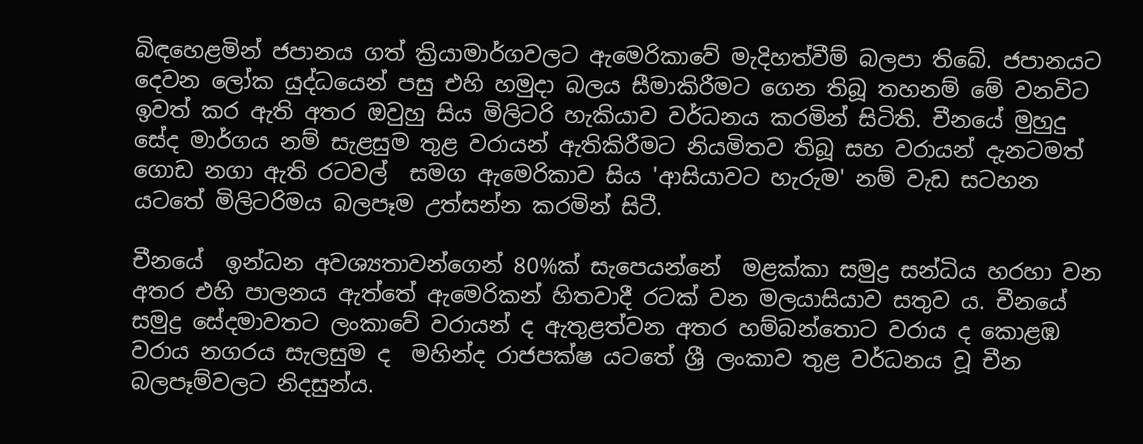බිඳහෙළමින් ජපානය ගත් ක්‍රියාමාර්ගවලට ඇමෙරිකාවේ මැදිහත්වීම් බලපා තිබේ. ජපානයට දෙවන ලෝක යුද්ධයෙන් පසු එහි හමුදා බලය සීමාකිරීමට ගෙන තිබූ තහනම් මේ වනවිට ඉවත් කර ඇති අතර ඔවුහු සිය මිලිටරි හැකියාව වර්ධනය කරමින් සිටිති. චීනයේ මුහුදු සේද මාර්ගය නම් සැළසුම තුළ වරායන් ඇතිකිරීමට නියමිතව තිබූ සහ වරායන් දැනටමත් ගොඩ නගා ඇති රටවල්  සමග ඇමෙරිකාව සිය 'ආසියාවට හැරුම' නම් වැඩ සටහන යටතේ මිලිටරිමය බලපෑම උත්සන්න කරමින් සිටී.

චීනයේ  ඉන්ධන අවශ්‍යතාවන්ගෙන් 80%ක් සැපෙයන්නේ  මළක්කා සමුද්‍ර සන්ධිය හරහා වන අතර එහි පාලනය ඇත්තේ ඇමෙරිකන් හිතවාදී රටක් වන මලයාසියාව සතුව ය. චීනයේ සමුද්‍ර සේදමාවතට ලංකාවේ වරායන් ද ඇතුළත්වන අතර හම්බන්තොට වරාය ද කොළඹ වරාය නගරය සැලසුම ද  මහින්ද රාජපක්ෂ යටතේ ශ්‍රී ලංකාව තුළ වර්ධනය වූ චීන බලපෑම්වලට නිදසුන්ය.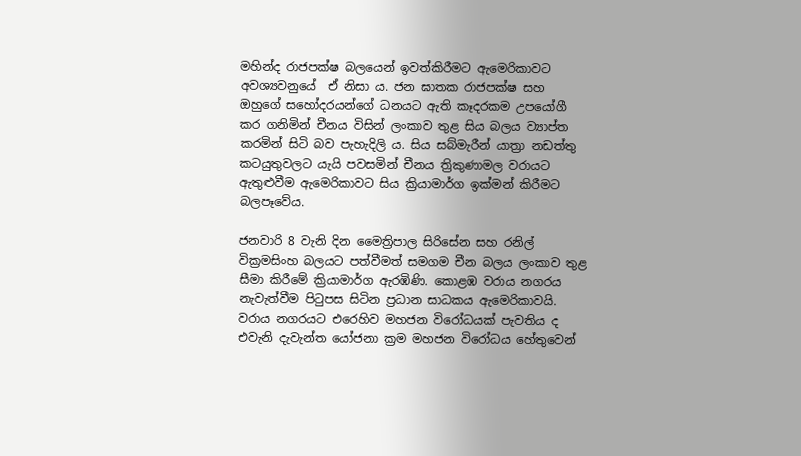මහින්ද රාජපක්ෂ බලයෙන් ඉවත්කිරීමට ඇමෙරිකාවට අවශ්‍යවනුයේ  ඒ නිසා ය. ජන ඝාතක රාජපක්ෂ සහ ඔහුගේ සහෝදරයන්ගේ ධනයට ඇති කෑදරකම උපයෝගී කර ගනිමින් චීනය විසින් ලංකාව තුළ සිය බලය ව්‍යාප්ත කරමින් සිටි බව පැහැදිලි ය. සිය සබ්මැරීන් යාත්‍රා නඩත්තු කටයුතුවලට යැයි පවසමින් චීනය ත්‍රිකුණාමල වරායට ඇතුළුවීම ඇමෙරිකාවට සිය ක්‍රියාමාර්ග ඉක්මන් කිරීමට බලපෑවේය.

ජනවාරි 8 වැනි දින මෛත්‍රිපාල සිරිසේන සහ රනිල් වික්‍රමසිංහ බලයට පත්වීමත් සමගම චීන බලය ලංකාව තුළ සීමා කිරීමේ ක්‍රියාමාර්ග ඇරඹිණි. කොළඹ වරාය නගරය නැවැත්වීම පිටුපස සිටින ප්‍රධාන සාධකය ඇමෙරිකාවයි. වරාය නගරයට එරෙහිව මහජන විරෝධයක් පැවතිය ද  එවැනි දැවැන්ත යෝජනා ක්‍රම මහජන විරෝධය හේතුවෙන්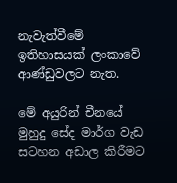නැවැත්වීමේ ඉතිහාසයක් ලංකාවේ ආණ්ඩුවලට නැත.

මේ අයුරින් චීනයේ මුහුදු සේද මාර්ග වැඩ සටහන අඩාල කිරීමට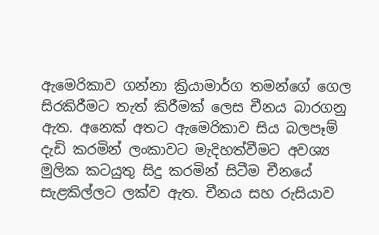ඇමෙරිකාව ගන්නා ක්‍රියාමාර්ග තමන්ගේ ගෙල සිරකිරීමට තැත් කිරීමක් ලෙස චීනය බාරගනු ඇත. අනෙක් අතට ඇමෙරිකාව සිය බලපෑම් දැඩි කරමින් ලංකාවට මැදිහත්වීමට අවශ්‍ය මුලික කටයුතු සිදු කරමින් සිටීම චීනයේ සැළකිල්ලට ලක්ව ඇත. චීනය සහ රුසියාව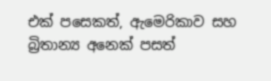එක් පසෙකත්, ඇමෙරිකාව සහ බ්‍රිතාන්‍ය අනෙක් පසත්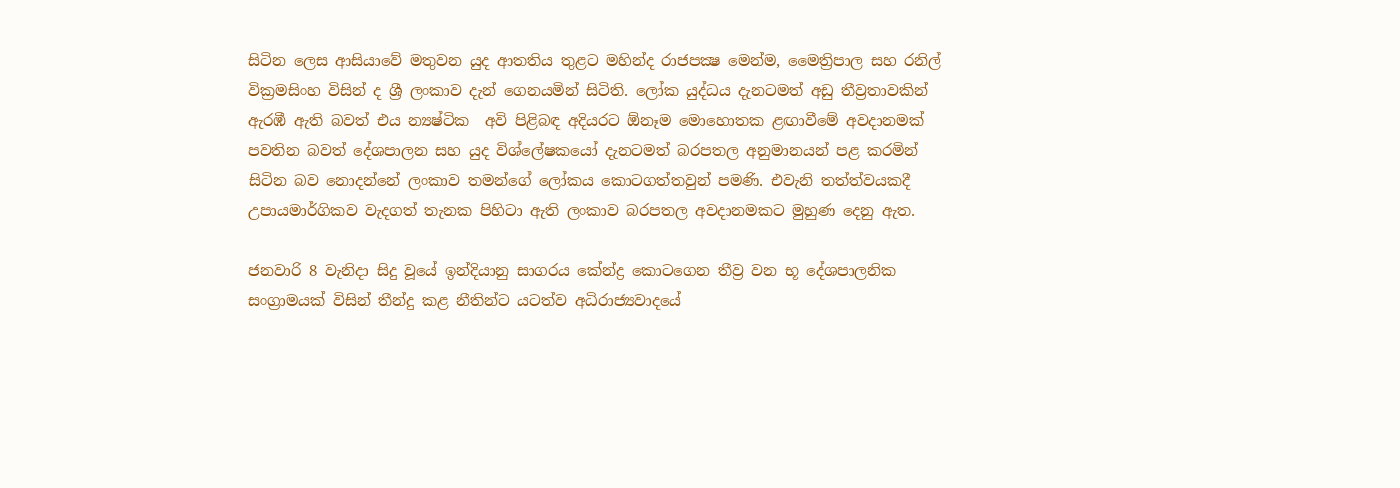සිටින ලෙස ආසියාවේ මතුවන යුද ආතතිය තුළට මහින්ද රාජපක්‍ෂ මෙන්ම, මෛත්‍රිපාල සහ රනිල් වික්‍රමසිංහ විසින් ද ශ්‍රී ලංකාව දැන් ගෙනයමින් සිටිති. ලෝක යුද්ධය දැනටමත් අඩු තීව්‍රතාවකින් ඇරඹී ඇති බවත් එය න්‍යෂ්ටික  අවි පිළිබඳ අදියරට ඕනෑම මොහොතක ළඟාවීමේ අවදානමක් පවතින බවත් දේශපාලන සහ යුද විශ්ලේෂකයෝ දැනටමත් බරපතල අනුමානයන් පළ කරමින් සිටින බව නොදන්නේ ලංකාව තමන්ගේ ලෝකය කොටගත්තවුන් පමණි. එවැනි තත්ත්වයකදී උපායමාර්ගිකව වැදගත් තැනක පිහිටා ඇති ලංකාව බරපතල අවදානමකට මුහුණ දෙනු ඇත.

ජනවාරි 8 වැනිදා සිදු වූයේ ඉන්දියානු සාගරය කේන්ද්‍ර කොටගෙන තීව්‍ර වන භූ දේශපාලනික සංග්‍රාමයක් විසින් තීන්දු කළ නීතින්ට යටත්ව අධිරාජ්‍යවාදයේ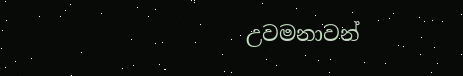උවමනාවන්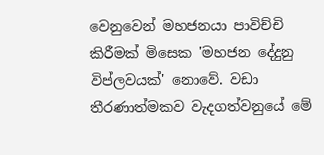වෙනුවෙන් මහජනයා පාවිච්චි කිරීමක් මිසෙක 'මහජන දේදුනු විප්ලවයක්' නොවේ. වඩා තීරණාත්මකව වැදගත්වනුයේ මේ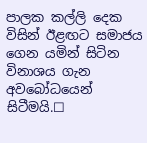පාලක කල්ලි දෙක විසින් ඊළඟට සමාජය ගෙන යමින් සිටින විනාශය ගැන අවබෝධයෙන් සිටීමයි.☐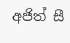අජිත් සී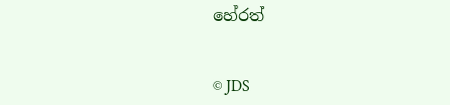හේරත්


© JDS